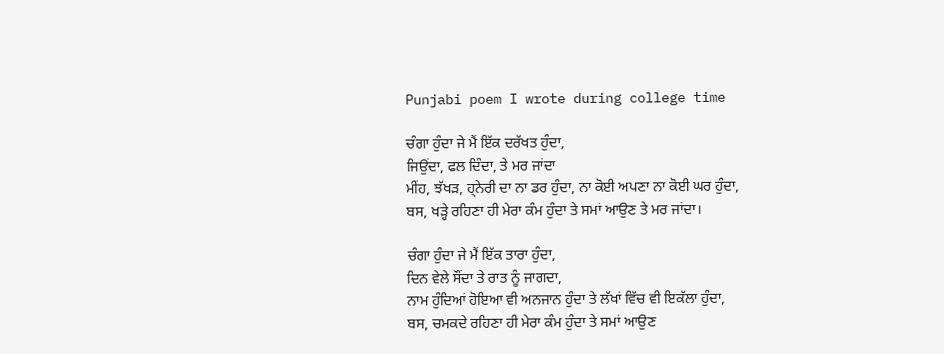Punjabi poem I wrote during college time

ਚੰਗਾ ਹੁੰਦਾ ਜੇ ਮੈਂ ਇੱਕ ਦਰੱਖਤ ਹੁੰਦਾ,
ਜਿਉਂਦਾ, ਫਲ ਦਿੰਦਾ, ਤੇ ਮਰ ਜਾਂਦਾ
ਮੀਂਹ, ਝੱਖੜ, ਹ੍ਨੇਰੀ ਦਾ ਨਾ ਡਰ ਹੁੰਦਾ, ਨਾ ਕੋਈ ਅਪਣਾ ਨਾ ਕੋਈ ਘਰ ਹੁੰਦਾ,
ਬਸ, ਖੜ੍ਹੇ ਰਹਿਣਾ ਹੀ ਮੇਰਾ ਕੰਮ ਹੁੰਦਾ ਤੇ ਸਮਾਂ ਆਉਣ ਤੇ ਮਰ ਜਾਂਦਾ।

ਚੰਗਾ ਹੁੰਦਾ ਜੇ ਮੈਂ ਇੱਕ ਤਾਰਾ ਹੁੰਦਾ,
ਦਿਨ ਵੇਲੇ ਸੌਂਦਾ ਤੇ ਰਾਤ ਨੂੰ ਜਾਗਦਾ,
ਨਾਮ ਹੁੰਦਿਆਂ ਹੋਇਆ ਵੀ ਅਨਜਾਨ ਹੁੰਦਾ ਤੇ ਲੱਖਾਂ ਵਿੱਚ ਵੀ ਇਕੱਲਾ ਹੁੰਦਾ,
ਬਸ, ਚਮਕਦੇ ਰਹਿਣਾ ਹੀ ਮੇਰਾ ਕੰਮ ਹੁੰਦਾ ਤੇ ਸਮਾਂ ਆਉਣ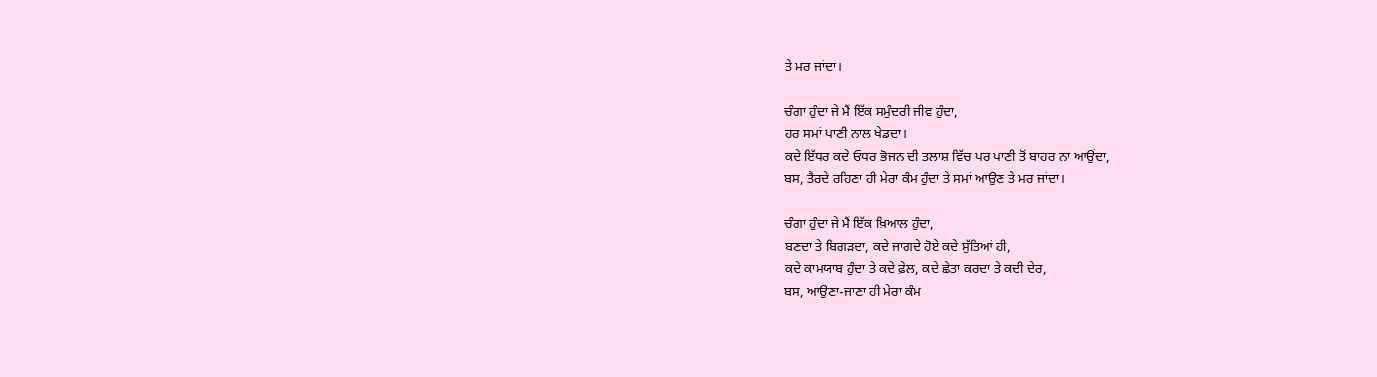ਤੇ ਮਰ ਜਾਂਦਾ।

ਚੰਗਾ ਹੁੰਦਾ ਜੇ ਮੈਂ ਇੱਕ ਸਮੁੰਦਰੀ ਜੀਵ ਹੁੰਦਾ,
ਹਰ ਸਮਾਂ ਪਾਣੀ ਨਾਲ ਖੇਡਦਾ।
ਕਦੇ ਇੱਧਰ ਕਦੇ ਓਧਰ ਭੋਜਨ ਦੀ ਤਲਾਸ਼ ਵਿੱਚ ਪਰ ਪਾਣੀ ਤੋਂ ਬਾਹਰ ਨਾ ਆਉਂਦਾ,
ਬਸ, ਤੈਰਦੇ ਰਹਿਣਾ ਹੀ ਮੇਰਾ ਕੰਮ ਹੁੰਦਾ ਤੇ ਸਮਾਂ ਆਉਣ ਤੇ ਮਰ ਜਾਂਦਾ।

ਚੰਗਾ ਹੁੰਦਾ ਜੇ ਮੈਂ ਇੱਕ ਖ਼ਿਆਲ ਹੁੰਦਾ,
ਬਣਦਾ ਤੇ ਬਿਗੜਦਾ, ਕਦੇ ਜਾਗਦੇ ਹੋਏ ਕਦੇ ਸੁੱਤਿਆਂ ਹੀ,
ਕਦੇ ਕਾਮਯਾਬ ਹੁੰਦਾ ਤੇ ਕਦੇ ਫ਼ੇਲ, ਕਦੇ ਛੇਤਾ ਕਰਦਾ ਤੇ ਕਦੀ ਦੇਰ,
ਬਸ, ਆਉਣਾ-ਜਾਣਾ ਹੀ ਮੇਰਾ ਕੰਮ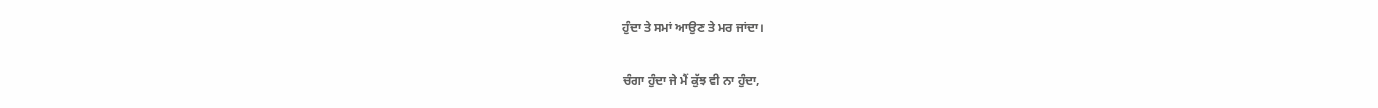ਹੁੰਦਾ ਤੇ ਸਮਾਂ ਆਉਣ ਤੇ ਮਰ ਜਾਂਦਾ।

ਚੰਗਾ ਹੁੰਦਾ ਜੇ ਮੈਂ ਕੁੱਝ ਵੀ ਨਾ ਹੁੰਦਾ,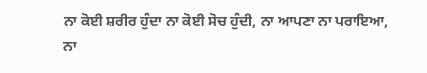ਨਾ ਕੋਈ ਸ਼ਰੀਰ ਹੁੰਦਾ ਨਾ ਕੋਈ ਸੋਚ ਹੁੰਦੀ, ਨਾ ਆਪਣਾ ਨਾ ਪਰਾਇਆ,
ਨਾ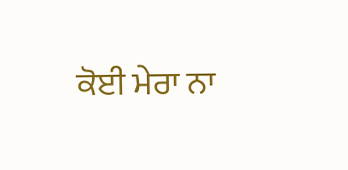ਕੋਈ ਮੇਰਾ ਨਾ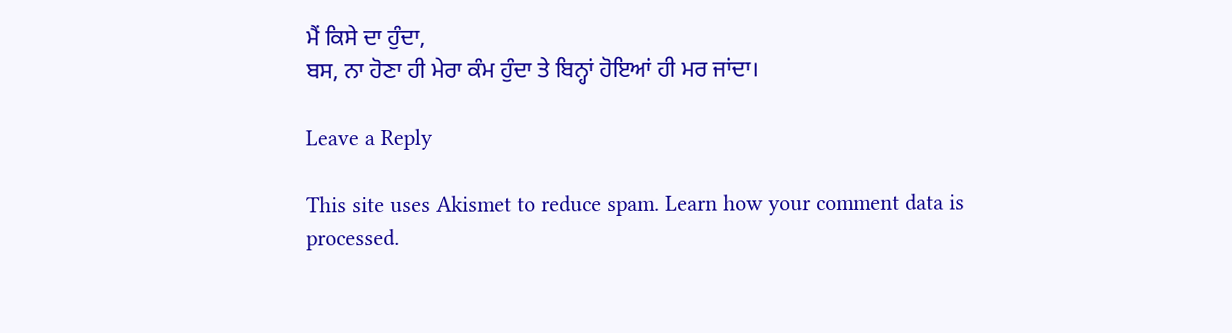ਮੈਂ ਕਿਸੇ ਦਾ ਹੁੰਦਾ,
ਬਸ, ਨਾ ਹੋਣਾ ਹੀ ਮੇਰਾ ਕੰਮ ਹੁੰਦਾ ਤੇ ਬਿਨ੍ਹਾਂ ਹੋਇਆਂ ਹੀ ਮਰ ਜਾਂਦਾ।

Leave a Reply

This site uses Akismet to reduce spam. Learn how your comment data is processed.